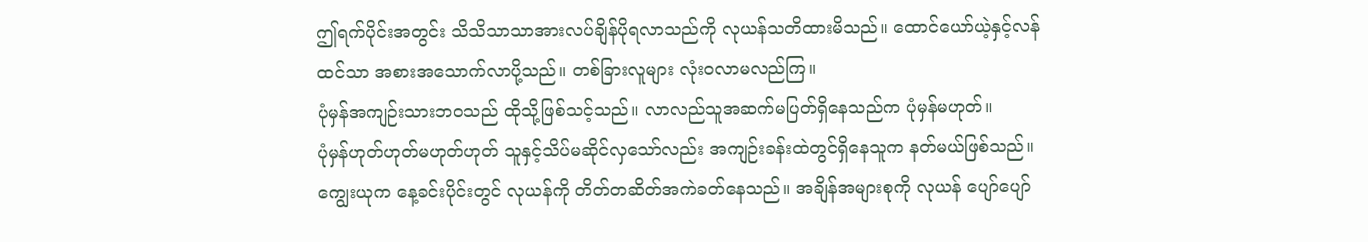ဤရက်ပိုင်းအတွင်း သိသိသာသာအားလပ်ချိန်ပိုရလာသည်ကို လုယန်သတိထားမိသည်။ ထောင်ယော်ယဲ့နှင့်လန်ထင်သာ အစားအသောက်လာပို့သည်။ တစ်ခြားလူများ လုံးဝလာမလည်ကြ။
ပုံမှန်အကျဉ်းသားဘဝသည် ထိုသို့ဖြစ်သင့်သည်။ လာလည်သူအဆက်မပြတ်ရှိနေသည်က ပုံမှန်မဟုတ်။
ပုံမှန်ဟုတ်ဟုတ်မဟုတ်ဟုတ် သူနှင့်သိပ်မဆိုင်လှသော်လည်း အကျဉ်းခန်းထဲတွင်ရှိနေသူက နတ်မယ်ဖြစ်သည်။
ကျွေးယုက နေ့ခင်းပိုင်းတွင် လုယန်ကို တိတ်တဆိတ်အကဲခတ်နေသည်။ အချိန်အများစုကို လုယန် ပျော်ပျော်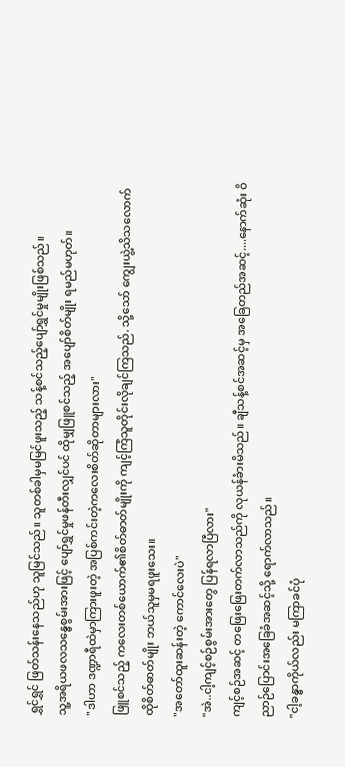ရွှင်ရွှင် ဖြတ်သန်းနေသည်ဟု သူမြင်သည်။ သူတစ်ခါမှမမြင်ဖူးသည့် သန့်စင်သည့်ပျော်ရွှင်မှုမျိုးဖြစ်သည်။
သူ့အရိယဖလသန္ဓေစွမ်းအားဖြင့် ပျော်ရွှင်မှုဖန်တီးလျှင်ပင် ထိုမျှဖြူစင်သည့် အပျော်စိတ်မျိုး ရမည်မဟုတ်။
"ဒါဟာ ဒဏ္ဍာရီထဲမှာကြားဖူးတဲ့ အပြစ်ကင်းတဲ့ကလေးစိတ်ဆိုတာများလား"
ဖြူစင်သည့် ကလေးတစ်ယောက်၏စိတ်ဓာတ်မျိုးကို ကျင့်ကြံသူတိုင်းလိုချင်ကြသည်. သို့သော် ကျွေးယွဲ့သိသလောက် ထိုစိတ်ဓာတ်မျိုး ဘယ်သူမှမရဖူးသေး။
"အတော်ထူးဆန်းတဲ့ ကောင်လေးပဲ"
"အဲ..ငါ့ကျင့်စဉ်စွမ်းအားတွေ ပြန်ရလာပြီလား"
ကျင့်စဉ်အဆင့် တဖြေးဖြေးတက်လာသည်ကို လုယန်ခံားမိသည်။ ချီသန့်စင်အဆင့်မှ အခြေတည်အဆင့်....နောက်ဆုံး ဝိညာဉ်ပြောင်းအခြေခံအဆင့်သို့ ရောက်လာသည်။
"ငါ့ခန္ဓာကိုယ်လည်း မကြာခင်ပုံ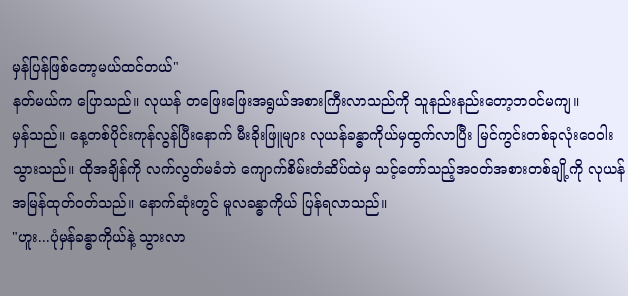မှန်ပြန်ဖြစ်တော့မယ်ထင်တယ်"
နတ်မယ်က ပြောသည်။ လုယန် တဖြေးဖြေးအရွယ်အစားကြီးလာသည်ကို သူနည်းနည်းတော့ဘဝင်မကျ။
မှန်သည်။ နေ့တစ်ပိုင်းကုန်လွန်ပြီးနောက် မီးခိုးဖြူများ လုယန်ခန္ဓာကိုယ်မှထွက်လာပြီး မြင်ကွင်းတစ်ခုလုံးဝေဝါးသွားသည်။ ထိုအချိန်ကို လက်လွတ်မခံဘဲ ကျောက်စိမ်းတံဆိပ်ထဲမှ သင့်တော်သည့်အဝတ်အစားတစ်ချို့ကို လုယန်အမြန်ထုတ်ဝတ်သည်။ နောက်ဆုံးတွင် မူလခန္ဓာကိုယ် ပြန်ရလာသည်။
"ဟူး...ပုံမှန်ခန္ဓာကိုယ်နဲ့ သွားလာ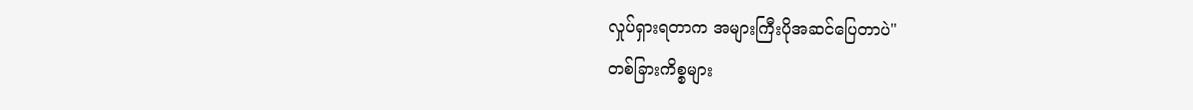လှုပ်ရှားရတာက အများကြီးပိုအဆင်ပြေတာပဲ"
တစ်ခြားကိစ္စများ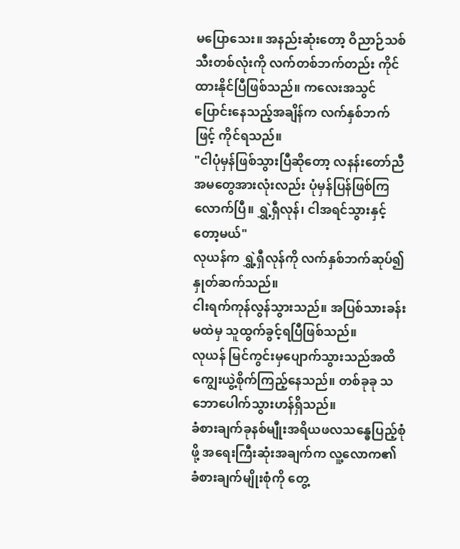မပြောသေး။ အနည်းဆုံးတော့ ဝိညာဉ်သစ်သီးတစ်လုံးကို လက်တစ်ဘက်တည်း ကိုင်ထားနိုင်ပြီဖြစ်သည်။ ကလေးအသွင်ပြောင်းနေသည့်အချိန်က လက်နှစ်ဘက်ဖြင့် ကိုင်ရသည်။
"ငါပုံမှန်ဖြစ်သွားပြီဆိုတော့ လနန်းတော်ညီအမတွေအားလုံးလည်း ပုံမှန်ပြန်ဖြစ်ကြလောက်ပြီ။ ရွှဲ့ရှီလုန်၊ ငါအရင်သွားနှင့်တော့မယ်"
လုယန်က ရွှဲ့ရှီလုန်ကို လက်နှစ်ဘက်ဆုပ်၍ နှုတ်ဆက်သည်။
ငါးရက်ကုန်လွန်သွားသည်။ အပြစ်သားခန်းမထဲမှ သူထွက်ခွင့်ရပြီဖြစ်သည်။
လုယန် မြင်ကွင်းမှပျောက်သွားသည်အထိ ကျွေးယွဲ့စိုက်ကြည့်နေသည်။ တစ်ခုခု သဘောပေါက်သွားဟန်ရှိသည်။
ခံစားချက်ခုနစ်မျီုးအရိယဖလသန္ဓေပြည့်စုံဖို့ အရေးကြီးဆုံးအချက်က လူ့လောက၏ ခံစားချက်မျိုးစုံကို တွေ့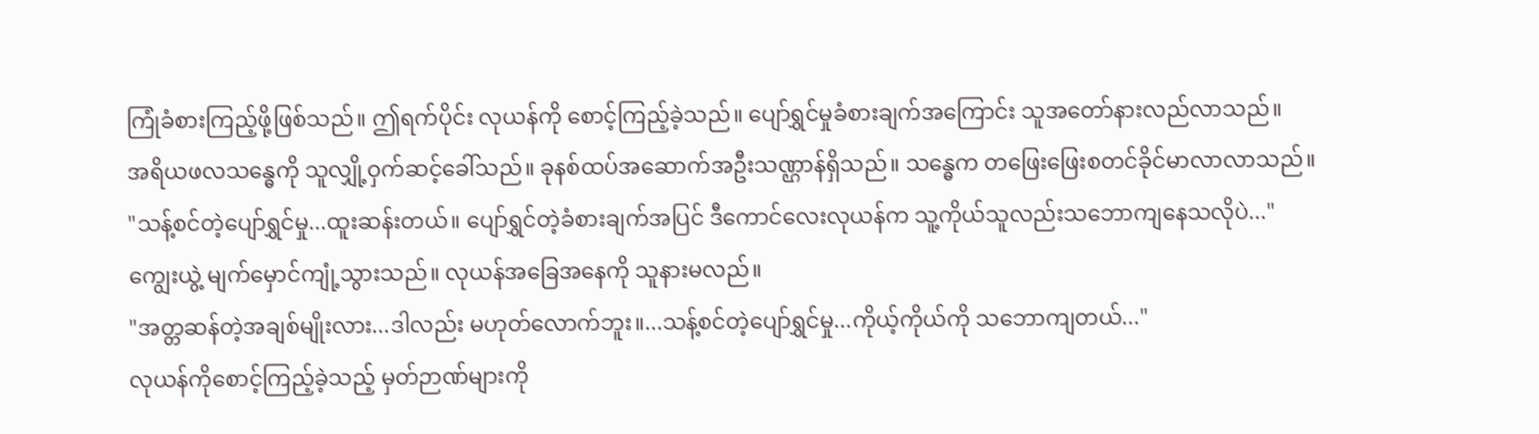ကြုံခံစားကြည့်ဖို့ဖြစ်သည်။ ဤရက်ပိုင်း လုယန်ကို စောင့်ကြည့်ခဲ့သည်။ ပျော်ရွှင်မှုခံစားချက်အကြောင်း သူအတော်နားလည်လာသည်။
အရိယဖလသန္ဓေကို သူလျှို့ဝှက်ဆင့်ခေါ်သည်။ ခုနစ်ထပ်အဆောက်အဦးသဏ္ဌာန်ရှိသည်။ သန္ဓေက တဖြေးဖြေးစတင်ခိုင်မာလာလာသည်။
"သန့်စင်တဲ့ပျော်ရွှင်မှု...ထူးဆန်းတယ်။ ပျော်ရွှင်တဲ့ခံစားချက်အပြင် ဒီကောင်လေးလုယန်က သူ့ကိုယ်သူလည်းသဘောကျနေသလိုပဲ..."
ကျွေးယွဲ့ မျက်မှောင်ကျုံ့သွားသည်။ လုယန်အခြေအနေကို သူနားမလည်။
"အတ္တဆန်တဲ့အချစ်မျိုးလား...ဒါလည်း မဟုတ်လောက်ဘူး။...သန့်စင်တဲ့ပျော်ရွှင်မှု...ကိုယ့်ကိုယ်ကို သဘောကျတယ်..."
လုယန်ကိုစောင့်ကြည့်ခဲ့သည့် မှတ်ဉာဏ်များကို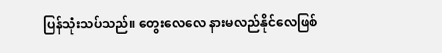ပြန်သုံးသပ်သည်။ တွေးလေလေ နားမလည်နိုင်လေဖြစ်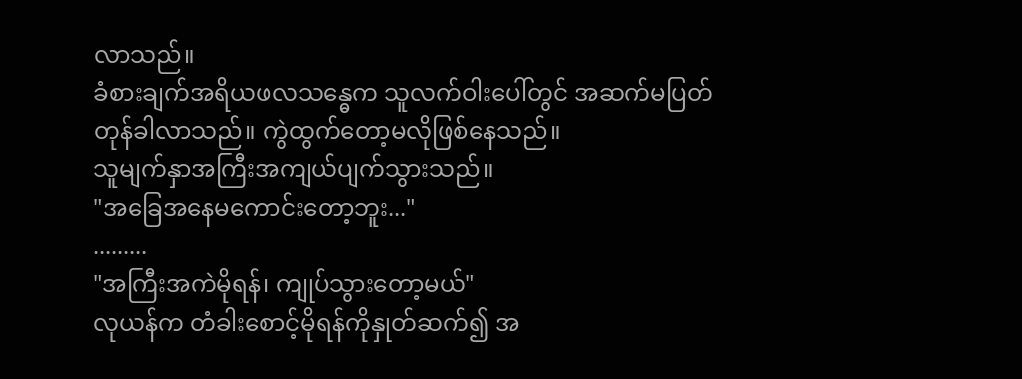လာသည်။
ခံစားချက်အရိယဖလသန္ဓေက သူလက်ဝါးပေါ်တွင် အဆက်မပြတ်တုန်ခါလာသည်။ ကွဲထွက်တော့မလိုဖြစ်နေသည်။
သူမျက်နှာအကြီးအကျယ်ပျက်သွားသည်။
"အခြေအနေမကောင်းတော့ဘူး..."
.........
"အကြီးအကဲမိုရန်၊ ကျုပ်သွားတော့မယ်"
လုယန်က တံခါးစောင့်မိုရန်ကိုနှုတ်ဆက်၍ အ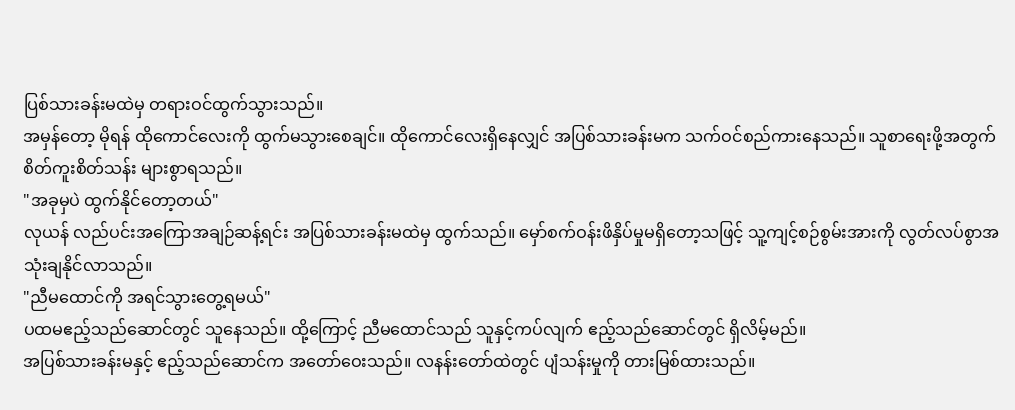ပြစ်သားခန်းမထဲမှ တရားဝင်ထွက်သွားသည်။
အမှန်တော့ မိုရန် ထိုကောင်လေးကို ထွက်မသွားစေချင်။ ထိုကောင်လေးရှိနေလျှင် အပြစ်သားခန်းမက သက်ဝင်စည်ကားနေသည်။ သူစာရေးဖို့အတွက် စိတ်ကူးစိတ်သန်း များစွာရသည်။
"အခုမှပဲ ထွက်နိုင်တော့တယ်"
လုယန် လည်ပင်းအကြောအချဉ်ဆန့်ရင်း အပြစ်သားခန်းမထဲမှ ထွက်သည်။ မှော်စက်ဝန်းဖိနှိပ်မှုမရှိတော့သဖြင့် သူ့ကျင့်စဉ်စွမ်းအားကို လွတ်လပ်စွာအသုံးချနိုင်လာသည်။
"ညီမထောင်ကို အရင်သွားတွေ့ရမယ်"
ပထမဧည့်သည်ဆောင်တွင် သူနေသည်။ ထို့ကြောင့် ညီမထောင်သည် သူနှင့်ကပ်လျက် ဧည့်သည်ဆောင်တွင် ရှိလိမ့်မည်။
အပြစ်သားခန်းမနှင့် ဧည့်သည်ဆောင်က အတော်ဝေးသည်။ လနန်းတော်ထဲတွင် ပျံသန်းမှုကို တားမြစ်ထားသည်။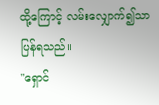ထို့ကြောင့် လမ်းလျှောက်၍သာ ပြန်ရသည်။
"ရှောင်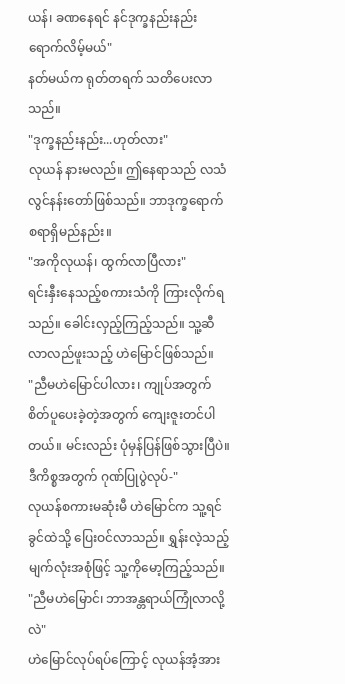ယန်၊ ခဏနေရင် နင်ဒုက္ခနည်းနည်းရောက်လိမ့်မယ်"
နတ်မယ်က ရုတ်တရက် သတိပေးလာသည်။
"ဒုက္ခနည်းနည်း...ဟုတ်လား"
လုယန် နားမလည်။ ဤနေရာသည် လသံလွင်နန်းတော်ဖြစ်သည်။ ဘာဒုက္ခရောက်စရာရှိမည်နည်း။
"အကိုလုယန်၊ ထွက်လာပြီလား"
ရင်းနှီးနေသည့်စကားသံကို ကြားလိုက်ရသည်။ ခေါင်းလှည့်ကြည့်သည်။ သူ့ဆီလာလည်ဖူးသည့် ဟဲမြောင်ဖြစ်သည်။
"ညီမဟဲမြောင်ပါလား၊ ကျုပ်အတွက် စိတ်ပူပေးခဲ့တဲ့အတွက် ကျေးဇူးတင်ပါတယ်။ မင်းလည်း ပုံမှန်ပြန်ဖြစ်သွားပြီပဲ။ ဒီကိစ္စအတွက် ဂုဏ်ပြုပွဲလုပ်-"
လုယန်စကားမဆုံးမီ ဟဲမြောင်က သူ့ရင်ခွင်ထဲသို့ ပြေးဝင်လာသည်။ ရွှန်းလဲ့သည့် မျက်လုံးအစုံဖြင့် သူ့ကိုမော့ကြည့်သည်။
"ညီမဟဲမြောင်၊ ဘာအန္တရာယ်ကြုံလာလို့လဲ"
ဟဲမြောင်လုပ်ရပ်ကြောင့် လုယန်အံ့အား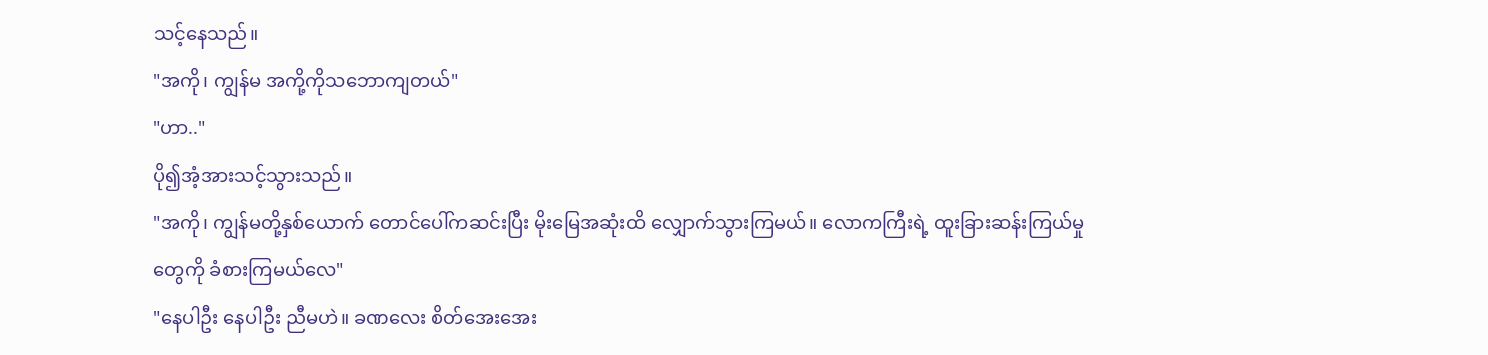သင့်နေသည်။
"အကို၊ ကျွန်မ အကို့ကိုသဘောကျတယ်"
"ဟာ.."
ပို၍အံ့အားသင့်သွားသည်။
"အကို၊ ကျွန်မတို့နှစ်ယောက် တောင်ပေါ်ကဆင်းပြီး မိုးမြေအဆုံးထိ လျှောက်သွားကြမယ်။ လောကကြီးရဲ့ ထူးခြားဆန်းကြယ်မှုတွေကို ခံစားကြမယ်လေ"
"နေပါဦး နေပါဦး ညီမဟဲ။ ခဏလေး စိတ်အေးအေး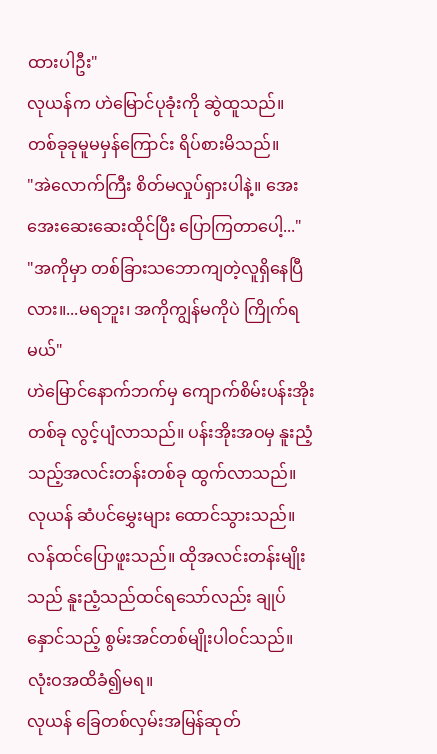ထားပါဦး"
လုယန်က ဟဲမြောင်ပုခုံးကို ဆွဲထူသည်။ တစ်ခုခုမူမမှန်ကြောင်း ရိပ်စားမိသည်။
"အဲလောက်ကြီး စိတ်မလှုပ်ရှားပါနဲ့။ အေးအေးဆေးဆေးထိုင်ပြီး ပြောကြတာပေါ့..."
"အကိုမှာ တစ်ခြားသဘောကျတဲ့လူရှိနေပြီလား။...မရဘူး၊ အကိုကျွန်မကိုပဲ ကြိုက်ရမယ်"
ဟဲမြောင်နောက်ဘက်မှ ကျောက်စိမ်းပန်းအိုးတစ်ခု လွင့်ပျံလာသည်။ ပန်းအိုးအဝမှ နူးညံ့သည့်အလင်းတန်းတစ်ခု ထွက်လာသည်။
လုယန် ဆံပင်မွှေးများ ထောင်သွားသည်။ လန်ထင်ပြောဖူးသည်။ ထိုအလင်းတန်းမျိုးသည် နူးညံ့သည်ထင်ရသော်လည်း ချုပ်နှောင်သည့် စွမ်းအင်တစ်မျိုးပါဝင်သည်။ လုံးဝအထိခံ၍မရ။
လုယန် ခြေတစ်လှမ်းအမြန်ဆုတ်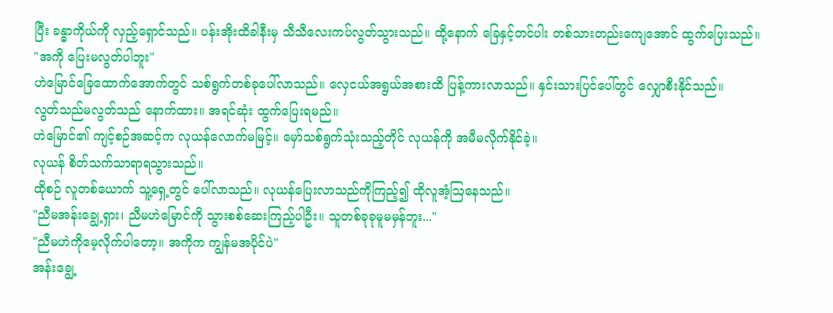ပြီး ခန္ဓာကိုယ်ကို လှည့်ရှောင်သည်။ ပန်းအိုးထိခါနီးမှ သီသီလေးကပ်လွတ်သွားသည်။ ထို့နောက် ခြေနှင့်တင်ပါး တစ်သားတည်းကျေအောင် ထွက်ပြေးသည်။
"အကို ပြေးမလွတ်ပါဘူး"
ဟဲမြောင်ခြေထောက်အောက်တွင် သစ်ရွက်တစ်ခုပေါ်လာသည်။ လှေငယ်အရွယ်အစားထိ ပြန့်ကားလာသည်။ နှင်းသားပြင်ပေါ်တွင် လျှောစီးနိုင်သည်။
လွတ်သည်မလွတ်သည် နောက်ထား။ အရင်ဆုံး ထွက်ပြေးရမည်။
ဟဲမြောင်၏ ကျင့်စဉ်အဆင့်က လုယန်လောက်မမြင့်။ မှော်သစ်ရွက်သုံးသည့်တိုင် လုယန်ကို အမီမလိုက်နိုင်ခဲ့။
လုယန် စိတ်သက်သာရာရသွားသည်။
ထိုစဉ် လူတစ်ယောက် သူ့ရှေ့တွင် ပေါ်လာသည်။ လုယန်ပြေးလာသည်ကိုကြည့်၍ ထိုလူအံ့ဩနေသည်။
"ညီမအန်းချွေ့ရှား၊ ညီမဟဲမြောင်ကို သွားစစ်ဆေးကြည့်ပါဦး။ သူတစ်ခုခုမူမမှန်ဘူး..."
"ညီမဟဲကိုမေ့လိုက်ပါတော့။ အကိုက ကျွန်မအပိုင်ပဲ"
အန်းချွေ့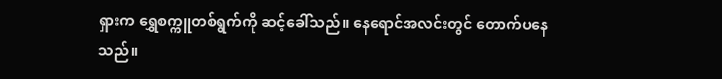ရှားက ရွှေစက္ကူတစ်ရွက်ကို ဆင့်ခေါ်သည်။ နေရောင်အလင်းတွင် တောက်ပနေသည်။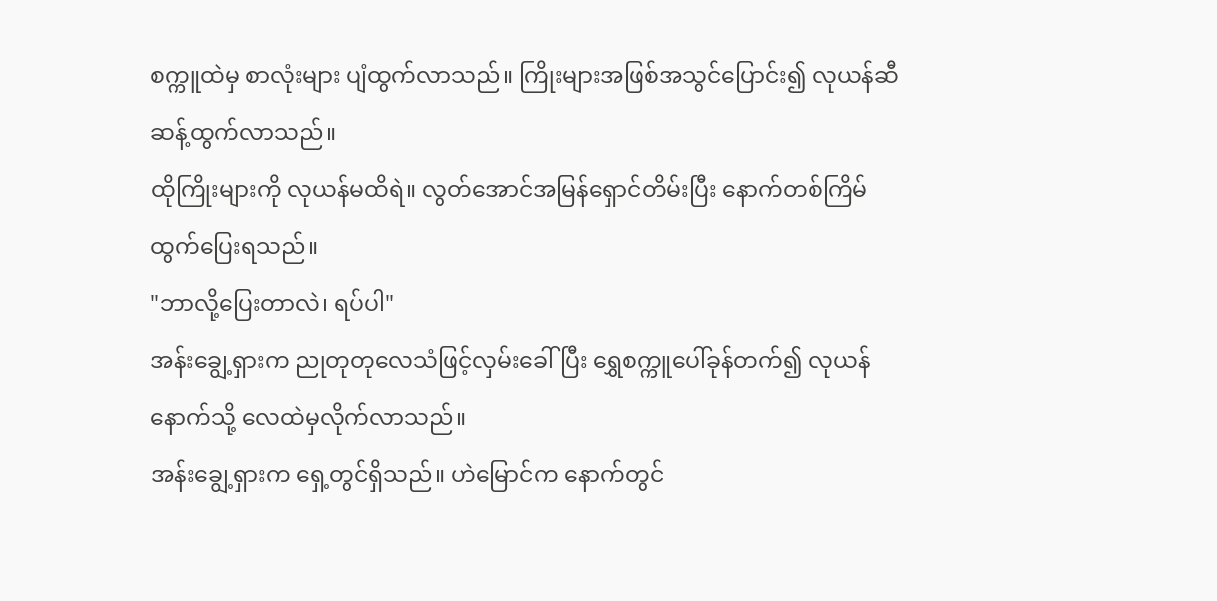စက္ကူထဲမှ စာလုံးများ ပျံထွက်လာသည်။ ကြိုးများအဖြစ်အသွင်ပြောင်း၍ လုယန်ဆီ ဆန့်ထွက်လာသည်။
ထိုကြိုးများကို လုယန်မထိရဲ။ လွတ်အောင်အမြန်ရှောင်တိမ်းပြီး နောက်တစ်ကြိမ် ထွက်ပြေးရသည်။
"ဘာလို့ပြေးတာလဲ၊ ရပ်ပါ"
အန်းချွေ့ရှားက ညုတုတုလေသံဖြင့်လှမ်းခေါ်ပြီး ရွှေစက္ကူပေါ်ခုန်တက်၍ လုယန်နောက်သို့ လေထဲမှလိုက်လာသည်။
အန်းချွေ့ရှားက ရှေ့တွင်ရှိသည်။ ဟဲမြောင်က နောက်တွင်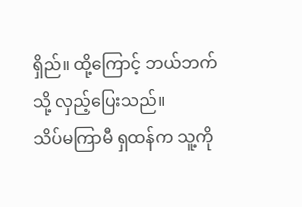ရှိည်။ ထို့ကြောင့် ဘယ်ဘက်သို့ လှည့်ပြေးသည်။
သိပ်မကြာမီ ရှထန်က သူ့ကို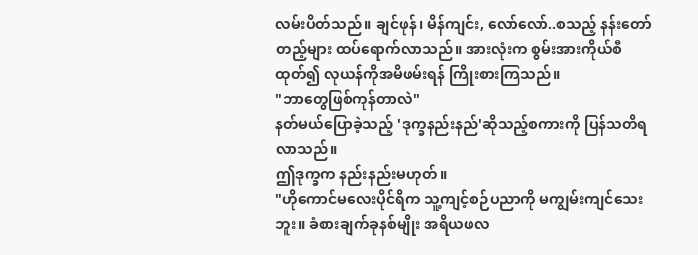လမ်းပိတ်သည်။ ချင်ဖုန်၊ မိန်ကျင်း, လော်လော်..စသည့် နန်းတော်တည့်များ ထပ်ရောက်လာသည်။ အားလုံးက စွမ်းအားကိုယ်စီထုတ်၍ လုယန်ကိုအမိဖမ်းရန် ကြိုးစားကြသည်။
"ဘာတွေဖြစ်ကုန်တာလဲ"
နတ်မယ်ပြောခဲ့သည့် 'ဒုက္ခနည်းနည်'ဆိုသည့်စကားကို ပြန်သတိရလာသည်။
ဤဒုက္ခက နည်းနည်းမဟုတ်။
"ဟိုကောင်မလေးပိုင်ရိက သူ့ကျင့်စဉ်ပညာကို မကျွမ်းကျင်သေးဘူး။ ခံစားချက်ခုနစ်မျိုး အရိယဖလ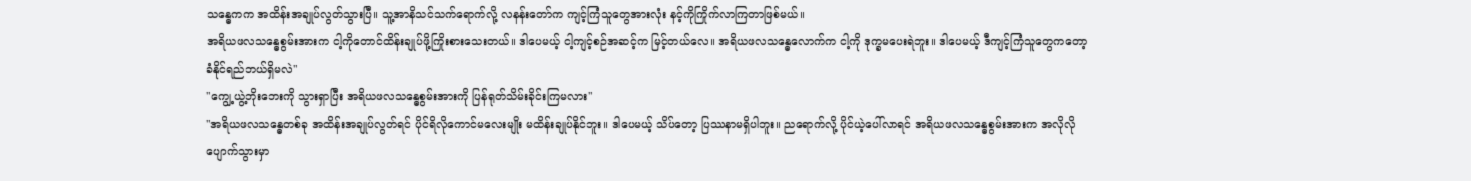သန္ဓေကက အထိန်းအချုပ်လွတ်သွားပြီ။ သူ့အာနိသင်သက်ရောက်လို့ လနန်းတော်က ကျင့်ကြံသူတွေအားလုံး နင့်ကိုကြိုက်လာကြတာဖြစ်မယ်။
အရိယဖလသန္ဓေစွမ်းအားက ငါ့ကိုတောင်ထိန်းချုပ်ဖို့ကြိုးစားသေးတယ်။ ဒါပေမယ့် ငါ့ကျင့်စဉ်အဆင့်က မြင့်တယ်လေ။ အရိယဖလသန္ဓေလောက်က ငါ့ကို ဒုက္ခမပေးရဲဘူး။ ဒါပေမယ့် ဒီကျင့်ကြံသူတွေကတော့ ခံနိုင်ရည်ဘယ်ရှိမလဲ"
"ကျွေ့ယွဲ့ဘိုးဘေးကို သွားရှာပြီး အရိယဖလသန္ဓေစွမ်းအားကို ပြန်ရုတ်သိမ်းခိုင်းကြမလား"
"အရိယဖလသန္ဓေတစ်ခု အထိန်းအချုပ်လွတ်ရင် ပိုင်ရိလိုကောင်မလေးမျိုး မထိန်းချုပ်နိုင်ဘူး။ ဒါပေမယ့် သိပ်တော့ ပြဿနာမရှိပါဘူး။ ညရောက်လို့ ပိုင်ယဲ့ပေါ်လာရင် အရိယဖလသန္ဓေစွမ်းအားက အလိုလိုပျောက်သွားမှာ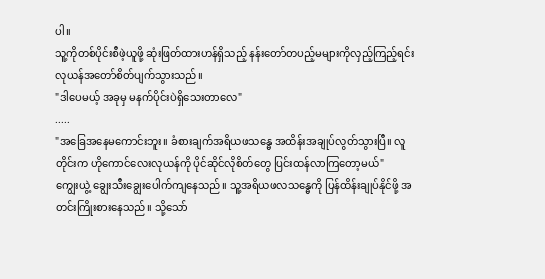ပါ။
သူ့ကိုတစ်ပိုင်းစီဖဲ့ယူဖို့ ဆုံးဖြတ်ထားဟန်ရှိသည့် နန်းတော်တပည့်မများကိုလှည့်ကြည့်ရင်း လုယန်အတော်စိတ်ပျက်သွားသည်။
"ဒါပေမယ့် အခုမှ မနက်ပိုင်းပဲရှိသေးတာလေ"
.....
"အခြေအနေမကောင်းဘူး။ ခံစားချက်အရိယဖသန္ဓေ အထိန်းအချုပ်လွတ်သွားပြီ။ လူတိုင်းက ဟိုကောင်လေးလုယန်ကို ပိုင်ဆိုင်လိုစိတ်တွေ ပြင်းထန်လာကြတော့မယ်"
ကျွေးယွဲ့ ချွေးသီးချွေးပေါက်ကျနေသည်။ သူ့အရိယဖလသန္ဓေကို ပြန်ထိန်းချုပ်နိုင်ဖို့ အတင်းကြိုးစားနေသည်။ သို့သော်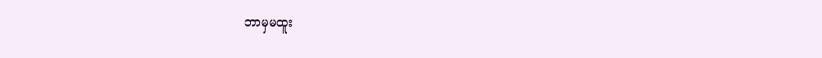ဘာမှမထူး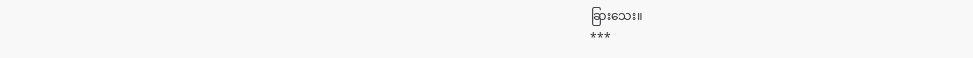ခြားသေး။
***